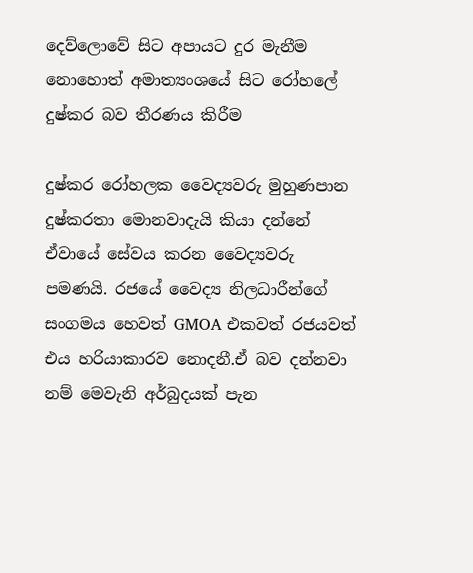දෙව්ලොවේ සිට අපායට දුර මැනීම නොහොත් අමාත්‍යංශයේ සිට රෝහලේ දුෂ්කර බව තීරණය කිරීම

දුෂ්කර රෝහලක වෛද්‍යවරු මුහුණපාන දුෂ්කරතා මොනවාදැයි කියා දන්නේ ඒවායේ සේවය කරන වෛද්‍යවරු පමණයි. රජයේ වෛද්‍ය නිලධාරීන්ගේ සංගමය හෙවත් GMOA එකවත් රජයවත් එය හරියාකාරව නොදනී.ඒ බව දන්නවා නම් මෙවැනි අර්බුදයක් පැන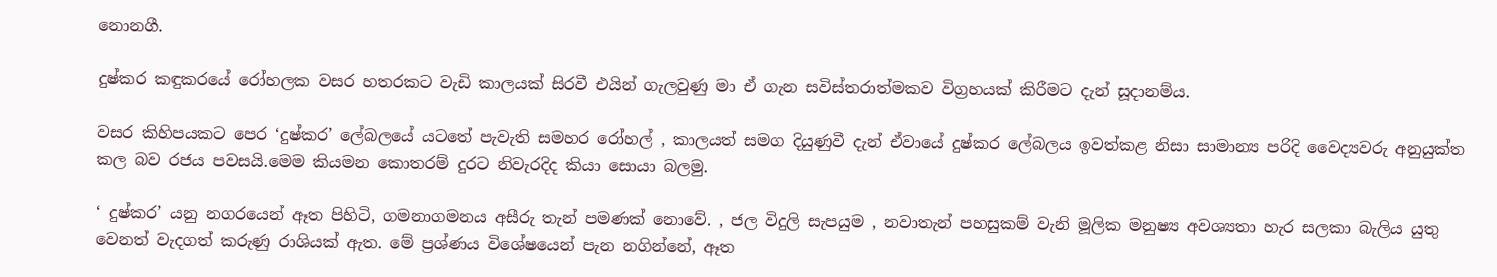නොනගී.

දුෂ්කර කඳුකරයේ රෝහලක වසර හතරකට වැඩි කාලයක් සිරවී එයින් ගැලවුණු මා ඒ ගැන සවිස්තරාත්මකව විග්‍රහයක් කිරීමට දැන් සූදානම්ය.

වසර කිහිපයකට පෙර ‘දුෂ්කර’ ලේබලයේ යටතේ පැවැති සමහර රෝහල් , කාලයත් සමග දියුණුවී දැන් ඒවායේ දුෂ්කර ලේබලය ඉවත්කළ නිසා සාමාන්‍ය පරිදි වෛද්‍යවරු අනුයුක්ත කල බව රජය පවසයි.මෙම කියමන කොතරම් දුරට නිවැරදිද කියා සොයා බලමු.

‘ දුෂ්කර’ යනු නගරයෙන් ඈත පිහිටි, ගමනාගමනය අසීරු තැන් පමණක් නොවේ. , ජල විදුලි සැපයුම , නවාතැන් පහසුකම් වැනි මූලික මනුෂ්‍ය අවශ්‍යතා හැර සලකා බැලිය යුතු වෙනත් වැදගත් කරුණු රාශියක් ඇත. මේ ප්‍රශ්ණය විශේෂයෙන් පැන නගින්නේ, ඈත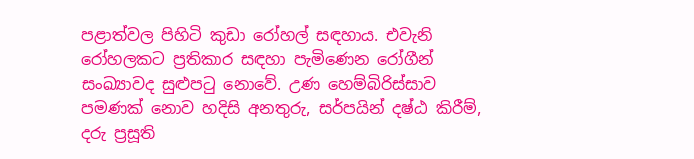පළාත්වල පිහිටි කුඩා රෝහල් සඳහාය. එවැනි රෝහලකට ප්‍රතිකාර සඳහා පැමිණෙන රෝගීන් සංඛ්‍යාවද සුළුපටු නොවේ. උණ හෙම්බිරිස්සාව පමණක් නොව හදිසි අනතුරු, සර්පයින් දෂ්ඨ කිරීම්, දරු ප්‍රසූති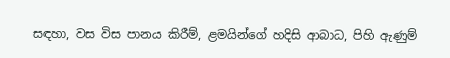සඳහා, වස විස පානය කිරීම්, ළමයින්ගේ හදිසි ආබාධ, පිහි ඇණුම්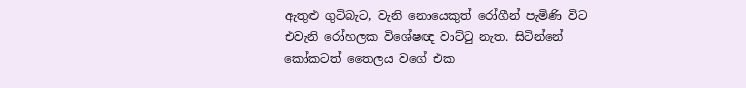ඇතුළු ගුටිබැට, වැනි නොයෙකුත් රෝගීන් පැමිණි විට එවැනි රෝහලක විශේෂඥ වාට්ටු නැත. සිටින්නේ කෝකටත් තෛලය වගේ එක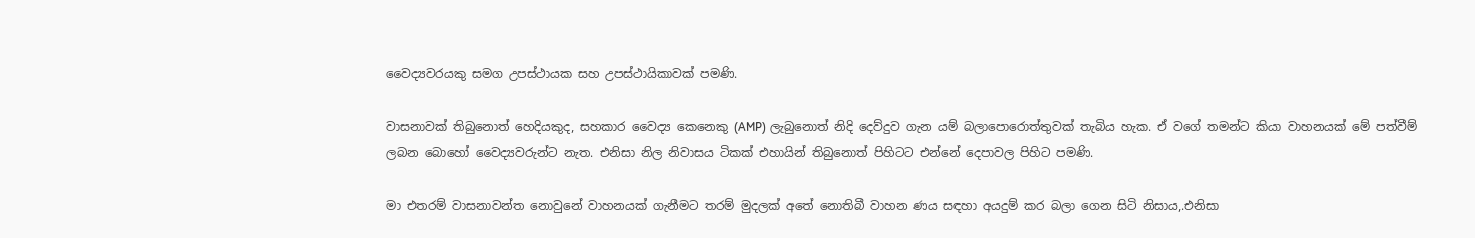වෛද්‍යවරයකු සමග උපස්ථායක සහ උපස්ථායිකාවක් පමණි.

වාසනාවක් තිබුනොත් හෙදියකුද, සහකාර වෛද්‍ය කෙනෙකු (AMP) ලැබුනොත් නිදි දෙව්දුව ගැන යම් බලාපොරොත්තුවක් තැබිය හැක. ඒ වගේ තමන්ට කියා වාහනයක් මේ පත්වීම් ලබන බොහෝ වෛද්‍යවරුන්ට නැත. එනිසා නිල නිවාසය ටිකක් එහායින් තිබුනොත් පිහිටට එන්නේ දෙපාවල පිහිට පමණි.

මා එතරම් වාසනාවන්ත නොවුනේ වාහනයක් ගැනීමට තරම් මුදලක් අතේ නොතිබී වාහන ණය සඳහා අයදුම් කර බලා ගෙන සිටි නිසාය,.එනිසා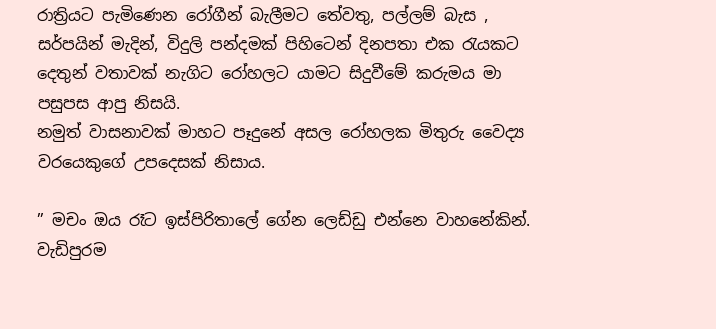රාත්‍රියට පැමිණෙන රෝගීන් බැලීමට තේවතු, පල්ලම් බැස , සර්පයින් මැදින්, විදුලි පන්දමක් පිහිටෙන් දිනපතා එක රැයකට දෙතුන් වතාවක් නැගිට රෝහලට යාමට සිදුවීමේ කරුමය මා පසුපස ආපු නිසයි.
නමුත් වාසනාවක් මාහට පෑදුනේ අසල රෝහලක මිතුරු වෛද්‍ය වරයෙකුගේ උපදෙසක් නිසාය.

” මචං ඔය රෑට ඉස්පිරිතාලේ ගේන ලෙඩ්ඩු එන්නෙ වාහනේකින්. වැඩිපුරම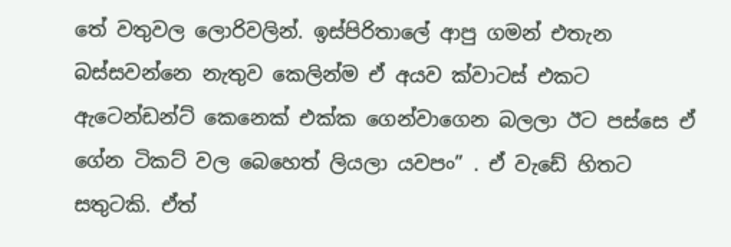තේ වතුවල ලොරිවලින්. ඉස්පිරිතාලේ ආපු ගමන් එතැන බස්සවන්නෙ නැතුව කෙලින්ම ඒ අයව ක්වාටස් එකට ඇටෙන්ඩන්ට් කෙනෙක් එක්ක ගෙන්වාගෙන බලලා ඊට පස්සෙ ඒ ගේන ටිකට් වල බෙහෙත් ලියලා යවපං” . ඒ වැඩේ හිතට සතුටකි. ඒත්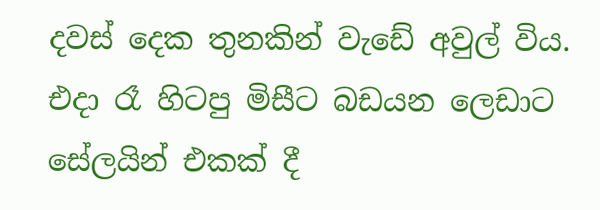දවස් දෙක තුනකින් වැඩේ අවුල් විය. එදා රෑ හිටපු මිසීට බඩයන ලෙඩාට සේලයින් එකක් දී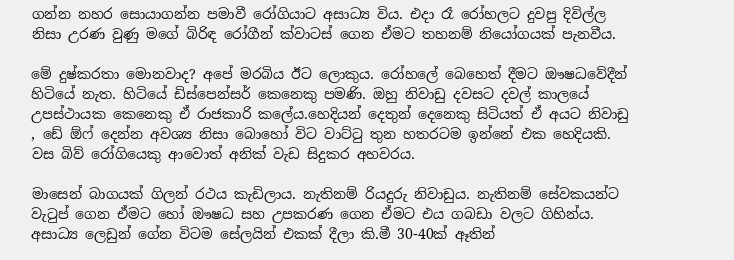ගන්න නහර සොයාගන්න පමාවී රෝගියාට අසාධ්‍ය විය. එදා රෑ රෝහලට දුවපු දිවිල්ල නිසා උරණ වුණු මගේ බිරිඳ රෝගීන් ක්වාටස් ගෙන ඒමට තහනම් නියෝගයක් පැනවීය.

මේ දුෂ්කරතා මොනවාද? අපේ මරබිය ඊට ලොකුය. රෝහලේ බෙහෙත් දීමට ඖෂධවේදීන් හිටියේ නැත. හිටියේ ඩිස්පෙන්සර් කෙනෙකු පමණි. ඔහු නිවාඩු දවසට දවල් කාලයේ උපස්ථායක කෙනෙකු ඒ රාජකාරි කලේය.හෙදියන් දෙතුන් දෙනෙකු සිටියත් ඒ අයට නිවාඩු , ඩේ ඕෆ් දෙන්න අවශ්‍ය නිසා බොහෝ විට වාට්ටු තුන හතරටම ඉන්නේ එක හෙදියකි. වස බිව් රෝගියෙකු ආවොත් අනික් වැඩ සිදුකර අහවරය.

මාසෙන් බාගයක් ගිලන් රථය කැඩිලාය. නැතිනම් රියදුරු නිවාඩුය. නැතිනම් සේවකයන්ට වැටුප් ගෙන ඒමට හෝ ඖෂධ සහ උපකරණ ගෙන ඒමට එය ගබඩා වලට ගිහින්ය.
අසාධ්‍ය ලෙඩුන් ගේන විටම සේලයින් එකක් දීලා කි.මී 30-40ක් ඈතින්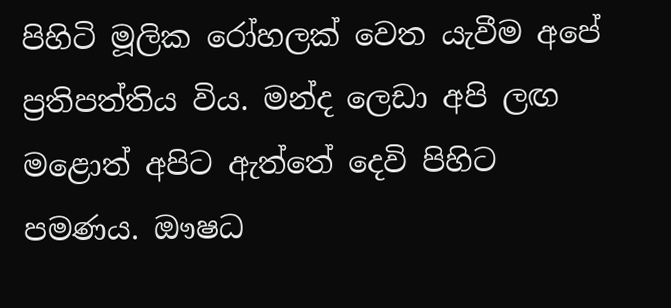පිහිටි මූලික රෝහලක් වෙත යැවීම අපේ ප්‍රතිපත්තිය විය. මන්ද ලෙඩා අපි ලඟ මළොත් අපිට ඇත්තේ දෙවි පිහිට පමණය. ඖෂධ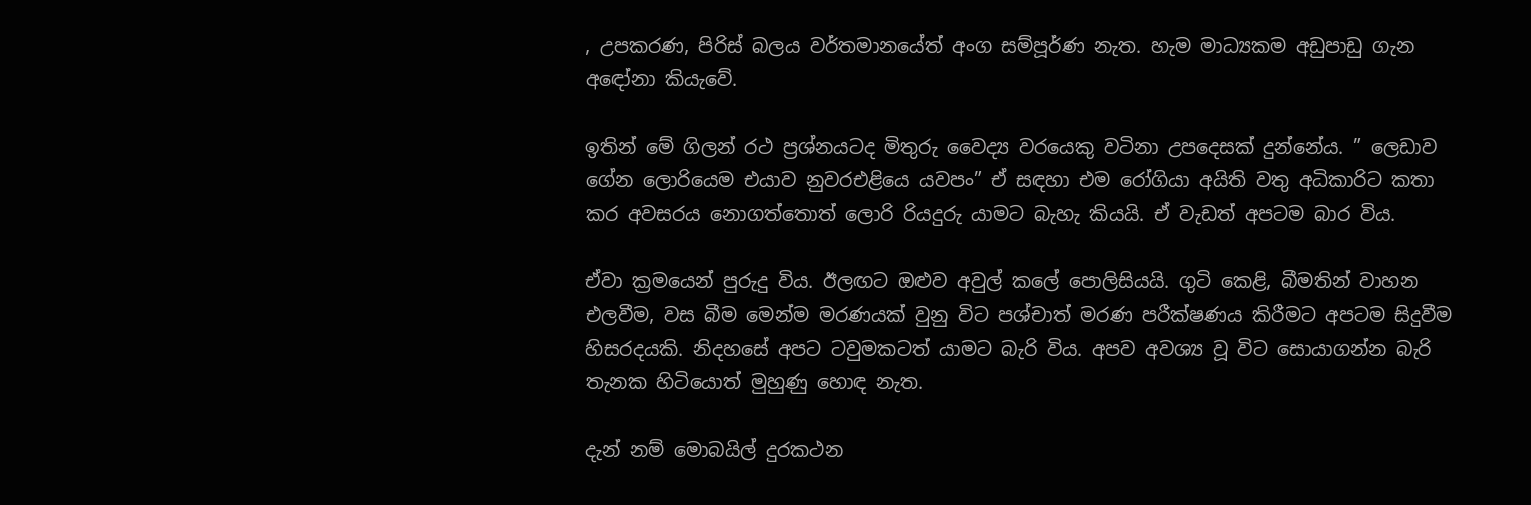, උපකරණ, පිරිස් බලය වර්තමානයේත් අංග සම්පූර්ණ නැත. හැම මාධ්‍යකම අඩුපාඩු ගැන අඳෝනා කියැවේ.

ඉතින් මේ ගිලන් රථ ප්‍රශ්නයටද මිතුරු වෛද්‍ය වරයෙකු වටිනා උපදෙසක් දුන්නේය. ” ලෙඩාව ගේන ලොරියෙම එයාව නුවරඑළියෙ යවපං” ඒ සඳහා එම රෝගියා අයිති වතු අධිකාරිට කතා කර අවසරය නොගත්තොත් ලොරි රියදුරු යාමට බැහැ කියයි. ඒ වැඩත් අපටම බාර විය.

ඒවා ක්‍රමයෙන් පුරුදු විය. ඊලඟට ඔළුව අවුල් කලේ පොලිසියයි. ගුටි කෙළි, බීමතින් වාහන එලවීම, වස බීම මෙන්ම මරණයක් වුනු විට පශ්චාත් මරණ පරීක්ෂණය කිරීමට අපටම සිදුවීම හිසරදයකි. නිදහසේ අපට ටවුමකටත් යාමට බැරි විය. අපව අවශ්‍ය වූ විට සොයාගන්න බැරි තැනක හිටියොත් මුහුණු හොඳ නැත.

දැන් නම් මොබයිල් දුරකථන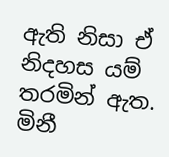ඇති නිසා ඒ නිදහස යම් තරමින් ඇත. මිනී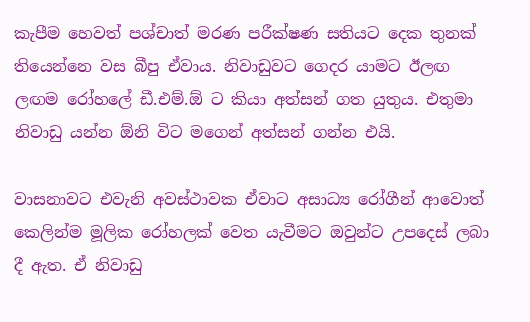කැපීම හෙවත් පශ්චාත් මරණ පරීක්ෂණ සතියට දෙක තුනක් තියෙන්නෙ වස බීපු ඒවාය. නිවාඩුවට ගෙදර යාමට ඊලඟ ලඟම රෝහලේ ඩී.එම්.ඕ ට කියා අත්සන් ගත යුතුය. එතුමා නිවාඩු යන්න ඕනි විට මගෙන් අත්සන් ගන්න එයි.

වාසනාවට එවැනි අවස්ථාවක ඒවාට අසාධ්‍ය රෝගීන් ආවොත් කෙලින්ම මූලික රෝහලක් වෙත යැවීමට ඔවුන්ට උපදෙස් ලබා දී ඇත. ඒ නිවාඩු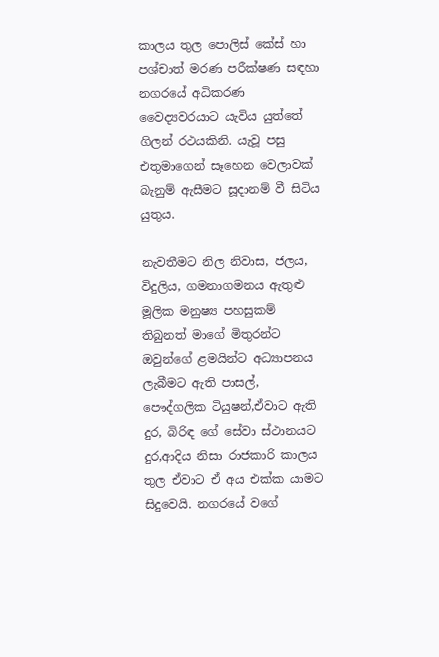කාලය තුල පොලිස් කේස් හා පශ්චාත් මරණ පරීක්ෂණ සඳහා නගරයේ අධිකරණ වෛද්‍යවරයාට යැවිය යුත්තේ ගිලන් රථයකිනි. යැවූ පසු එතුමාගෙන් සෑහෙන වෙලාවක් බැනුම් ඇසීමට සූදානම් වී සිටිය යුතුය.

නැවතීමට නිල නිවාස, ජලය, විදුලිය, ගමනාගමනය ඇතුළු මූලික මනුෂ්‍ය පහසුකම් තිබුනත් මාගේ මිතුරන්ට ඔවුන්ගේ ළමයින්ට අධ්‍යාපනය ලැබීමට ඇති පාසල්, පෞද්ගලික ටියුෂන්,ඒවාට ඇති දුර, බිරිඳ ගේ සේවා ස්ථානයට දුර,ආදිය නිසා රාජකාරි කාලය තුල ඒවාට ඒ අය එක්ක යාමට සිදුවෙයි. නගරයේ වගේ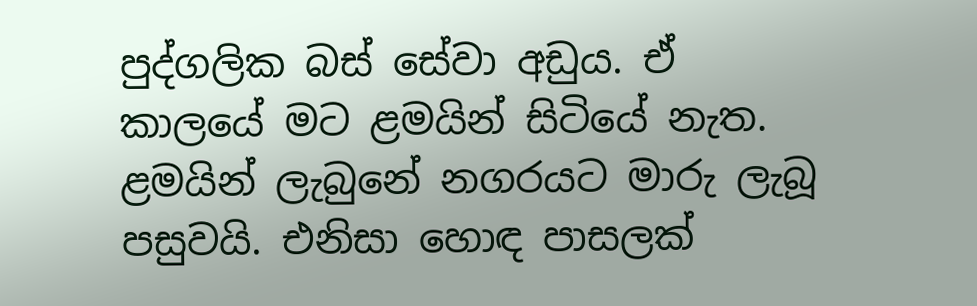පුද්ගලික බස් සේවා අඩුය. ඒ කාලයේ මට ළමයින් සිටියේ නැත. ළමයින් ලැබුනේ නගරයට මාරු ලැබූ පසුවයි. එනිසා හොඳ පාසලක්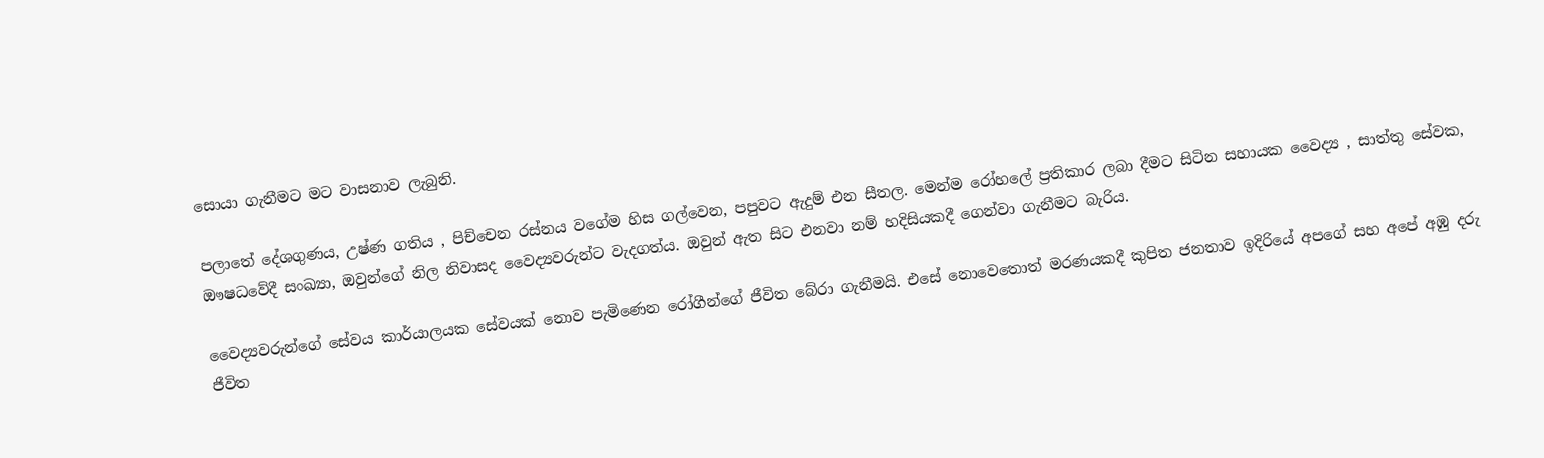සොයා ගැනීමට මට වාසනාව ලැබුනි.

පලාතේ දේශගුණය, උෂ්ණ ගතිය , පිච්චෙන රස්නය වගේම හිස ගල්වෙන, පපුවට ඇදුම් එන සීතල. මෙන්ම රෝහලේ ප්‍රතිකාර ලබා දීමට සිටින සහායක වෛද්‍ය , සාත්තු සේවක, ඖෂධවේදී සංඛ්‍යා, ඔවුන්ගේ නිල නිවාසද වෛද්‍යවරුන්ට වැදගත්ය. ඔවුන් ඇත සිට එනවා නම් හදිසියකදී ගෙන්වා ගැනීමට බැරිය.

වෛද්‍යවරුන්ගේ සේවය කාර්යාලයක සේවයක් නොව පැමිණෙන රෝගීන්ගේ ජීවිත බේරා ගැනීමයි. එසේ නොවෙතොත් මරණයකදී කුපිත ජනතාව ඉදිරියේ අපගේ සහ අපේ අඹු දරු ජීවිත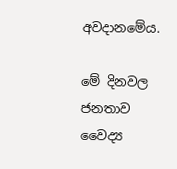අවදානමේය.

මේ දිනවල ජනතාව වෛද්‍ය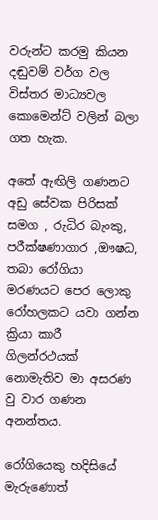වරුන්ට කරමු කියන දඬුවම් වර්ග වල විස්තර මාධ්‍යවල කොමෙන්ට් වලින් බලා ගත හැක.

අතේ ඇඟිලි ගණනට අඩු සේවක පිරිසක් සමග , රුධිර බැංකු, පරීක්ෂණාගාර ,ඖෂධ, තබා රෝගියා මරණයට පෙර ලොකු රෝහලකට යවා ගන්න ක්‍රියා කාරී ගිලන්රථයක් නොමැතිව මා අසරණ වු වාර ගණන අනන්තය.

රෝගියෙකු හදිසියේ මැරුණොත්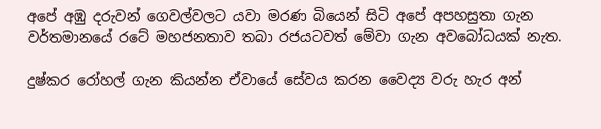අපේ අඹු දරුවන් ගෙවල්වලට යවා මරණ බියෙන් සිටි අපේ අපහසුතා ගැන වර්තමානයේ රටේ මහජනතාව තබා රජයටවත් මේවා ගැන අවබෝධයක් නැත.

දුෂ්කර රෝහල් ගැන කියන්න ඒවායේ සේවය කරන වෛද්‍ය වරු හැර අන්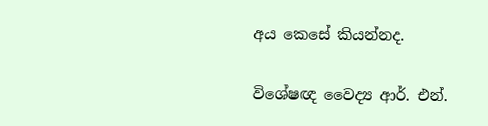අය කෙසේ කියන්නද.

විශේෂඥ වෛද්‍ය ආර්. එන්.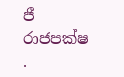ජී රාජපක්ෂ .